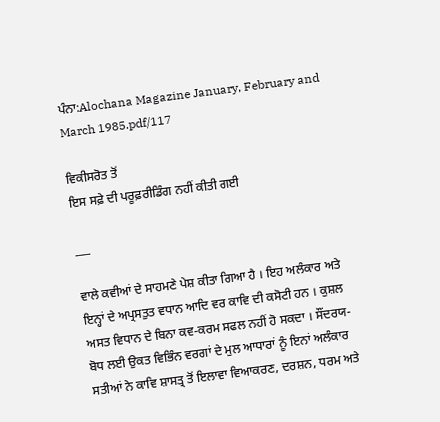ਪੰਨਾ:Alochana Magazine January, February and March 1985.pdf/117

ਵਿਕੀਸਰੋਤ ਤੋਂ
ਇਸ ਸਫ਼ੇ ਦੀ ਪਰੂਫ਼ਰੀਡਿੰਗ ਨਹੀਂ ਕੀਤੀ ਗਈ

___

ਵਾਲੇ ਕਵੀਆਂ ਦੇ ਸਾਹਮਣੇ ਪੇਸ਼ ਕੀਤਾ ਗਿਆ ਹੈ । ਇਹ ਅਲੰਕਾਰ ਅਤੇ ਇਨ੍ਹਾਂ ਦੇ ਅਪ੍ਰਸਤੁਤ ਵਧਾਨ ਆਦਿ ਵਰ ਕਾਵਿ ਦੀ ਕਸੋਟੀ ਹਨ । ਕੁਸ਼ਲ ਅਸਤ ਵਿਧਾਨ ਦੇ ਬਿਨਾ ਕਵ-ਕਰਮ ਸਫਲ ਨਹੀਂ ਹੋ ਸਕਦਾ । ਸੌਂਦਰਯ-ਬੋਧ ਲਈ ਉਕਤ ਵਿਭਿੰਨ ਵਰਗਾਂ ਦੇ ਮੁਲ ਆਧਾਰਾਂ ਨੂੰ ਇਨਾਂ ਅਲੰਕਾਰ ਸਤੀਆਂ ਨੇ ਕਾਵਿ ਸ਼ਾਸਤ੍ਰ ਤੋਂ ਇਲਾਵਾ ਵਿਆਕਰਣ, ਦਰਸ਼ਨ, ਧਰਮ ਅਤੇ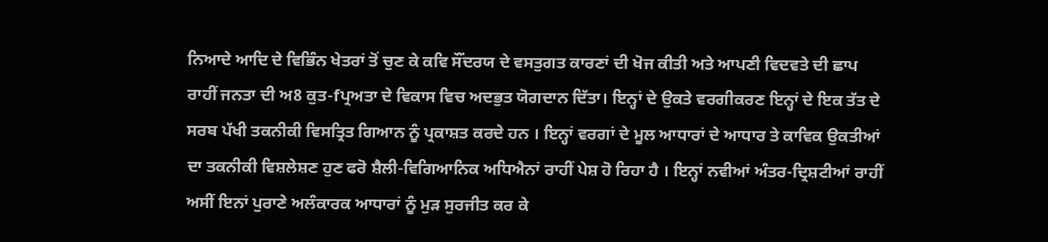ਨਿਆਦੇ ਆਦਿ ਦੇ ਵਿਭਿੰਨ ਖੇਤਰਾਂ ਤੋਂ ਚੁਣ ਕੇ ਕਵਿ ਸੌਂਦਰਯ ਦੇ ਵਸਤੁਗਤ ਕਾਰਣਾਂ ਦੀ ਖੋਜ ਕੀਤੀ ਅਤੇ ਆਪਣੀ ਵਿਦਵਤੇ ਦੀ ਛਾਪ ਰਾਹੀਂ ਜਨਤਾ ਦੀ ਅ8 ਕੁਤ-fਪ੍ਰਅਤਾ ਦੇ ਵਿਕਾਸ ਵਿਚ ਅਦਭੁਤ ਯੋਗਦਾਨ ਦਿੱਤਾ। ਇਨ੍ਹਾਂ ਦੇ ਉਕਤੇ ਵਰਗੀਕਰਣ ਇਨ੍ਹਾਂ ਦੇ ਇਕ ਤੱਤ ਦੇ ਸਰਬ ਪੱਖੀ ਤਕਨੀਕੀ ਵਿਸਤ੍ਰਿਤ ਗਿਆਨ ਨੂੰ ਪ੍ਰਕਾਸ਼ਤ ਕਰਦੇ ਹਨ । ਇਨ੍ਹਾਂ ਵਰਗਾਂ ਦੇ ਮੂਲ ਆਧਾਰਾਂ ਦੇ ਆਧਾਰ ਤੇ ਕਾਵਿਕ ਉਕਤੀਆਂ ਦਾ ਤਕਨੀਕੀ ਵਿਸ਼ਲੇਸ਼ਣ ਹੁਣ ਫਰੋ ਸ਼ੈਲੀ-ਵਿਗਿਆਨਿਕ ਅਧਿਐਨਾਂ ਰਾਹੀਂ ਪੇਸ਼ ਹੋ ਰਿਹਾ ਹੈ । ਇਨ੍ਹਾਂ ਨਵੀਆਂ ਅੰਤਰ-ਦ੍ਰਿਸ਼ਟੀਆਂ ਰਾਹੀਂ ਅਸੀਂ ਇਨਾਂ ਪੁਰਾਣੇ ਅਲੰਕਾਰਕ ਆਧਾਰਾਂ ਨੂੰ ਮੁੜ ਸੁਰਜੀਤ ਕਰ ਕੇ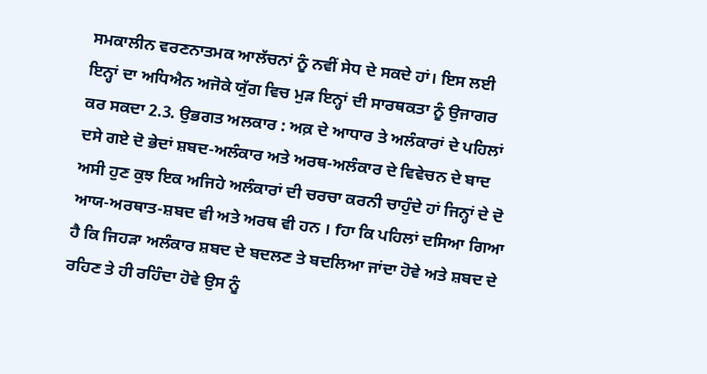ਸਮਕਾਲੀਨ ਵਰਣਨਾਤਮਕ ਆਲੱਚਨਾਂ ਨੂੰ ਨਵੀਂ ਸੇਧ ਦੇ ਸਕਦੇ ਹਾਂ। ਇਸ ਲਈ ਇਨ੍ਹਾਂ ਦਾ ਅਧਿਐਨ ਅਜੋਕੇ ਯੁੱਗ ਵਿਚ ਮੁੜ ਇਨ੍ਹਾਂ ਦੀ ਸਾਰਥਕਤਾ ਨੂੰ ਉਜਾਗਰ ਕਰ ਸਕਦਾ 2.3. ਉਭਗਤ ਅਲਕਾਰ : ਅਕ਼ ਦੇ ਆਧਾਰ ਤੇ ਅਲੰਕਾਰਾਂ ਦੇ ਪਹਿਲਾਂ ਦਸੇ ਗਏ ਦੋ ਭੇਦਾਂ ਸ਼ਬਦ-ਅਲੰਕਾਰ ਅਤੇ ਅਰਥ-ਅਲੰਕਾਰ ਦੇ ਵਿਵੇਚਨ ਦੇ ਬਾਦ ਅਸੀ ਹੁਣ ਕੁਝ ਇਕ ਅਜਿਹੇ ਅਲੰਕਾਰਾਂ ਦੀ ਚਰਚਾ ਕਰਨੀ ਚਾਹੁੰਦੇ ਹਾਂ ਜਿਨ੍ਹਾਂ ਦੇ ਦੋ ਆਯ-ਅਰਥਾਤ-ਸ਼ਬਦ ਵੀ ਅਤੇ ਅਰਥ ਵੀ ਹਨ । fਹਾ ਕਿ ਪਹਿਲਾਂ ਦਸਿਆ ਗਿਆ ਹੈ ਕਿ ਜਿਹੜਾ ਅਲੰਕਾਰ ਸ਼ਬਦ ਦੇ ਬਦਲਣ ਤੇ ਬਦਲਿਆ ਜਾਂਦਾ ਹੋਵੇ ਅਤੇ ਸ਼ਬਦ ਦੇ ਰਹਿਣ ਤੇ ਹੀ ਰਹਿੰਦਾ ਹੋਵੇ ਉਸ ਨੂੰ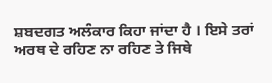ਸ਼ਬਦਗਤ ਅਲੰਕਾਰ ਕਿਹਾ ਜਾਂਦਾ ਹੈ । ਇਸੇ ਤਰਾਂ ਅਰਥ ਦੇ ਰਹਿਣ ਨਾ ਰਹਿਣ ਤੇ ਜਿਥੇ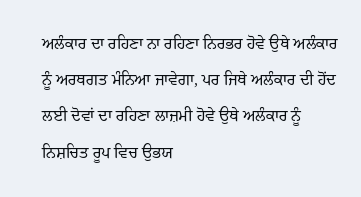ਅਲੰਕਾਰ ਦਾ ਰਹਿਣਾ ਨਾ ਰਹਿਣਾ ਨਿਰਭਰ ਹੋਵੇ ਉਥੇ ਅਲੰਕਾਰ ਨੂੰ ਅਰਥਗਤ ਮੰਨਿਆ ਜਾਵੇਗਾ, ਪਰ ਜਿਥੇ ਅਲੰਕਾਰ ਦੀ ਹੋਂਦ ਲਈ ਦੋਵਾਂ ਦਾ ਰਹਿਣਾ ਲਾਜ਼ਮੀ ਹੋਵੇ ਉਥੇ ਅਲੰਕਾਰ ਨੂੰ ਨਿਸ਼ਚਿਤ ਰੂਪ ਵਿਚ ਉਭਯ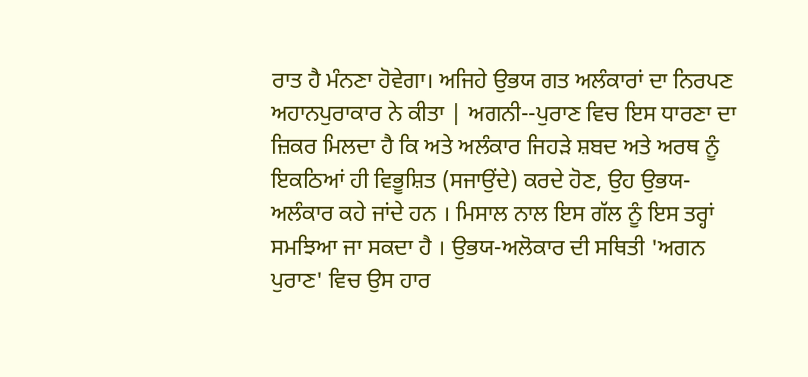ਰਾਤ ਹੈ ਮੰਨਣਾ ਹੋਵੇਗਾ। ਅਜਿਹੇ ਉਭਯ ਗਤ ਅਲੰਕਾਰਾਂ ਦਾ ਨਿਰਪਣ ਅਹਾਨਪੁਰਾਕਾਰ ਨੇ ਕੀਤਾ | ਅਗਨੀ--ਪੁਰਾਣ ਵਿਚ ਇਸ ਧਾਰਣਾ ਦਾ ਜ਼ਿਕਰ ਮਿਲਦਾ ਹੈ ਕਿ ਅਤੇ ਅਲੰਕਾਰ ਜਿਹੜੇ ਸ਼ਬਦ ਅਤੇ ਅਰਥ ਨੂੰ ਇਕਠਿਆਂ ਹੀ ਵਿਭੂਸ਼ਿਤ (ਸਜਾਉਂਦੇ) ਕਰਦੇ ਹੋਣ, ਉਹ ਉਭਯ-ਅਲੰਕਾਰ ਕਹੇ ਜਾਂਦੇ ਹਨ । ਮਿਸਾਲ ਨਾਲ ਇਸ ਗੱਲ ਨੂੰ ਇਸ ਤਰ੍ਹਾਂ ਸਮਝਿਆ ਜਾ ਸਕਦਾ ਹੈ । ਉਭਯ-ਅਲੋਕਾਰ ਦੀ ਸਥਿਤੀ 'ਅਗਨ ਪੁਰਾਣ' ਵਿਚ ਉਸ ਹਾਰ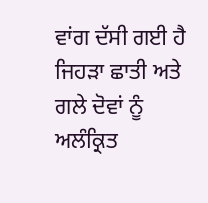ਵਾਂਗ ਦੱਸੀ ਗਈ ਹੈ ਜਿਹੜਾ ਛਾਤੀ ਅਤੇ ਗਲੇ ਦੋਵਾਂ ਨੂੰ ਅਲੰਕ੍ਰਿਤ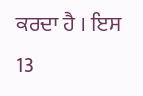ਕਰਦਾ ਹੈ । ਇਸ 13